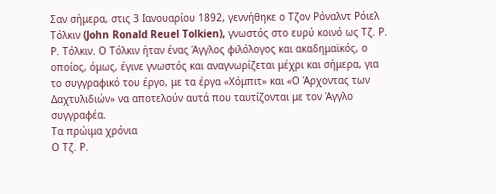Σαν σήμερα, στις 3 Ιανουαρίου 1892, γεννήθηκε ο Τζον Ρόναλντ Ρόιελ Τόλκιν (John Ronald Reuel Tolkien), γνωστός στο ευρύ κοινό ως Τζ. Ρ. Ρ. Τόλκιν. Ο Τόλκιν ήταν ένας Άγγλος φιλόλογος και ακαδημαϊκός, ο οποίος, όμως, έγινε γνωστός και αναγνωρίζεται μέχρι και σήμερα, για το συγγραφικό του έργο, με τα έργα «Χόμπιτ» και «Ο Άρχοντας των Δαχτυλιδιών» να αποτελούν αυτά που ταυτίζονται με τον Άγγλο συγγραφέα.
Τα πρώιμα χρόνια
Ο Τζ. Ρ.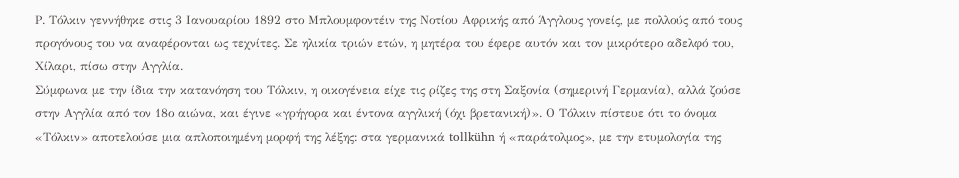Ρ. Τόλκιν γεννήθηκε στις 3 Ιανουαρίου 1892 στο Μπλουμφοντέιν της Νοτίου Αφρικής από Άγγλους γονείς, με πολλούς από τους προγόνους του να αναφέρονται ως τεχνίτες. Σε ηλικία τριών ετών, η μητέρα του έφερε αυτόν και τον μικρότερο αδελφό του, Χίλαρι, πίσω στην Αγγλία.
Σύμφωνα με την ίδια την κατανόηση του Τόλκιν, η οικογένεια είχε τις ρίζες της στη Σαξονία (σημερινή Γερμανία), αλλά ζούσε στην Αγγλία από τον 18ο αιώνα, και έγινε «γρήγορα και έντονα αγγλική (όχι βρετανική)». Ο Τόλκιν πίστευε ότι το όνομα «Τόλκιν» αποτελούσε μια απλοποιημένη μορφή της λέξης: στα γερμανικά tollkühn ή «παράτολμος», με την ετυμολογία της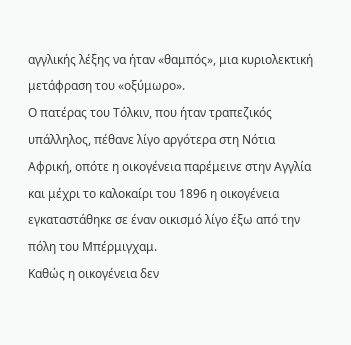αγγλικής λέξης να ήταν «θαμπός», μια κυριολεκτική μετάφραση του «οξύμωρο».
Ο πατέρας του Τόλκιν, που ήταν τραπεζικός υπάλληλος, πέθανε λίγο αργότερα στη Νότια Αφρική, οπότε η οικογένεια παρέμεινε στην Αγγλία και μέχρι το καλοκαίρι του 1896 η οικογένεια εγκαταστάθηκε σε έναν οικισμό λίγο έξω από την πόλη του Μπέρμιγχαμ.
Καθώς η οικογένεια δεν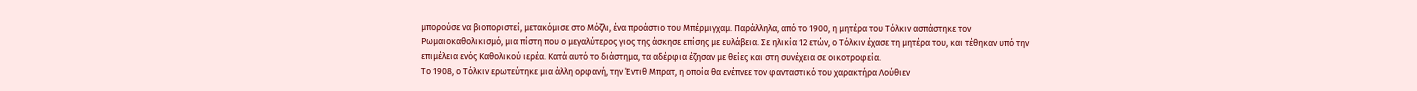μπορούσε να βιοποριστεί, μετακόμισε στο Μόζλι, ένα προάστιο του Μπέρμιγχαμ. Παράλληλα, από το 1900, η μητέρα του Τόλκιν ασπάστηκε τον Ρωμαιοκαθολικισμό, μια πίστη που ο μεγαλύτερος γιος της άσκησε επίσης με ευλάβεια. Σε ηλικία 12 ετών, ο Τόλκιν έχασε τη μητέρα του, και τέθηκαν υπό την επιμέλεια ενός Καθολικού ιερέα. Κατά αυτό το διάστημα, τα αδέρφια έζησαν με θείες και στη συνέχεια σε οικοτροφεία.
Το 1908, ο Τόλκιν ερωτεύτηκε μια άλλη ορφανή, την Έντιθ Μπρατ, η οποία θα ενέπνεε τον φανταστικό του χαρακτήρα Λούθιεν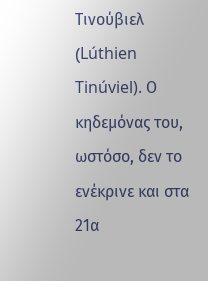Τινούβιελ (Lúthien Tinúviel). Ο κηδεμόνας του, ωστόσο, δεν το ενέκρινε και στα 21α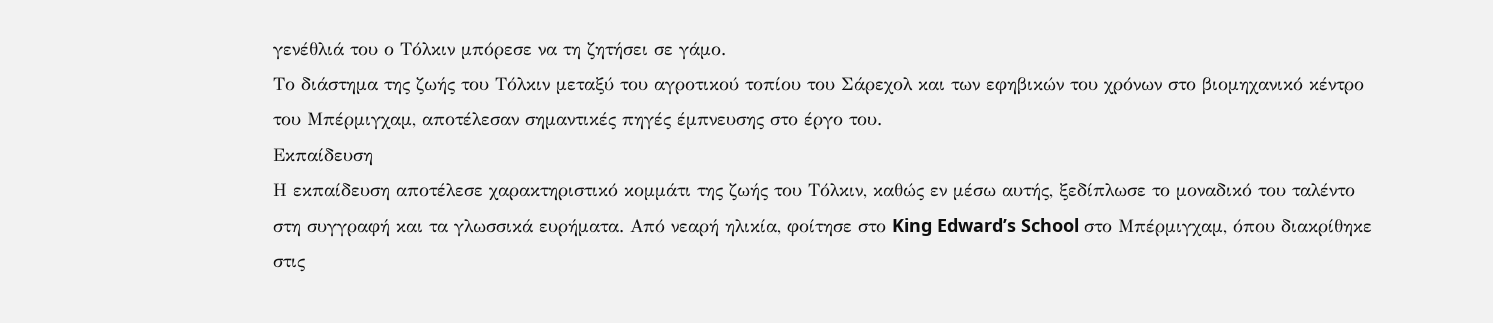γενέθλιά του ο Τόλκιν μπόρεσε να τη ζητήσει σε γάμο.
Το διάστημα της ζωής του Τόλκιν μεταξύ του αγροτικού τοπίου του Σάρεχολ και των εφηβικών του χρόνων στο βιομηχανικό κέντρο του Μπέρμιγχαμ, αποτέλεσαν σημαντικές πηγές έμπνευσης στο έργο του.
Εκπαίδευση
Η εκπαίδευση αποτέλεσε χαρακτηριστικό κομμάτι της ζωής του Τόλκιν, καθώς εν μέσω αυτής, ξεδίπλωσε το μοναδικό του ταλέντο στη συγγραφή και τα γλωσσικά ευρήματα. Από νεαρή ηλικία, φοίτησε στο King Edward’s School στο Μπέρμιγχαμ, όπου διακρίθηκε στις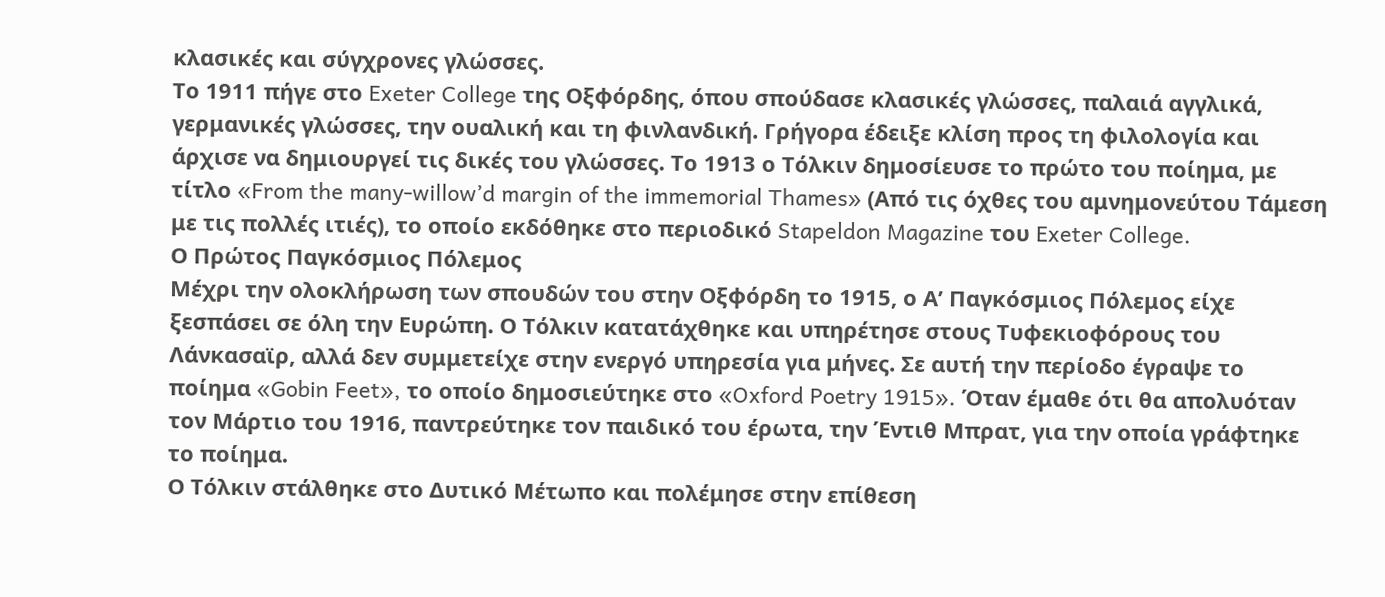κλασικές και σύγχρονες γλώσσες.
Το 1911 πήγε στο Exeter College της Οξφόρδης, όπου σπούδασε κλασικές γλώσσες, παλαιά αγγλικά, γερμανικές γλώσσες, την ουαλική και τη φινλανδική. Γρήγορα έδειξε κλίση προς τη φιλολογία και άρχισε να δημιουργεί τις δικές του γλώσσες. Το 1913 ο Τόλκιν δημοσίευσε το πρώτο του ποίημα, με τίτλο «From the many-willow’d margin of the immemorial Thames» (Από τις όχθες του αμνημονεύτου Τάμεση με τις πολλές ιτιές), το οποίο εκδόθηκε στο περιοδικό Stapeldon Magazine του Exeter College.
Ο Πρώτος Παγκόσμιος Πόλεμος
Μέχρι την ολοκλήρωση των σπουδών του στην Οξφόρδη το 1915, ο Α’ Παγκόσμιος Πόλεμος είχε ξεσπάσει σε όλη την Ευρώπη. Ο Τόλκιν κατατάχθηκε και υπηρέτησε στους Τυφεκιοφόρους του Λάνκασαϊρ, αλλά δεν συμμετείχε στην ενεργό υπηρεσία για μήνες. Σε αυτή την περίοδο έγραψε το ποίημα «Gobin Feet», το οποίο δημοσιεύτηκε στο «Oxford Poetry 1915». Όταν έμαθε ότι θα απολυόταν τον Μάρτιο του 1916, παντρεύτηκε τον παιδικό του έρωτα, την Έντιθ Μπρατ, για την οποία γράφτηκε το ποίημα.
Ο Τόλκιν στάλθηκε στο Δυτικό Μέτωπο και πολέμησε στην επίθεση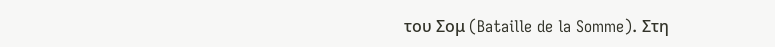του Σομ (Bataille de la Somme). Στη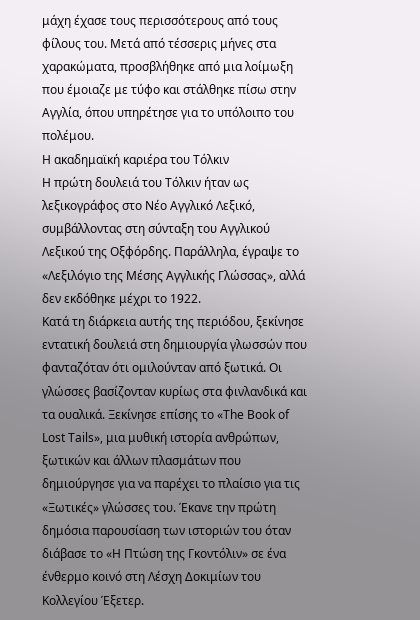μάχη έχασε τους περισσότερους από τους φίλους του. Μετά από τέσσερις μήνες στα χαρακώματα, προσβλήθηκε από μια λοίμωξη που έμοιαζε με τύφο και στάλθηκε πίσω στην Αγγλία, όπου υπηρέτησε για το υπόλοιπο του πολέμου.
Η ακαδημαϊκή καριέρα του Τόλκιν
Η πρώτη δουλειά του Τόλκιν ήταν ως λεξικογράφος στο Νέο Αγγλικό Λεξικό, συμβάλλοντας στη σύνταξη του Αγγλικού Λεξικού της Οξφόρδης. Παράλληλα, έγραψε το «Λεξιλόγιο της Μέσης Αγγλικής Γλώσσας», αλλά δεν εκδόθηκε μέχρι το 1922.
Κατά τη διάρκεια αυτής της περιόδου, ξεκίνησε εντατική δουλειά στη δημιουργία γλωσσών που φανταζόταν ότι ομιλούνταν από ξωτικά. Οι γλώσσες βασίζονταν κυρίως στα φινλανδικά και τα ουαλικά. Ξεκίνησε επίσης το «The Book of Lost Tails», μια μυθική ιστορία ανθρώπων, ξωτικών και άλλων πλασμάτων που δημιούργησε για να παρέχει το πλαίσιο για τις «Ξωτικές» γλώσσες του. Έκανε την πρώτη δημόσια παρουσίαση των ιστοριών του όταν διάβασε το «Η Πτώση της Γκοντόλιν» σε ένα ένθερμο κοινό στη Λέσχη Δοκιμίων του Κολλεγίου Έξετερ.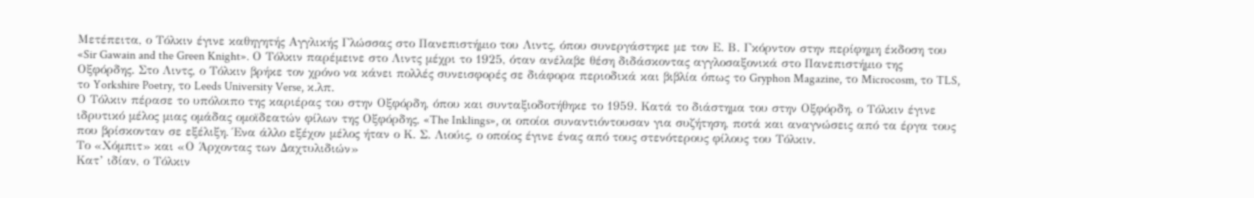Μετέπειτα, ο Τόλκιν έγινε καθηγητής Αγγλικής Γλώσσας στο Πανεπιστήμιο του Λιντς, όπου συνεργάστηκε με τον Ε. Β. Γκόρντον στην περίφημη έκδοση του «Sir Gawain and the Green Knight». Ο Τόλκιν παρέμεινε στο Λιντς μέχρι το 1925, όταν ανέλαβε θέση διδάσκοντας αγγλοσαξονικά στο Πανεπιστήμιο της Οξφόρδης. Στο Λιντς, ο Τόλκιν βρήκε τον χρόνο να κάνει πολλές συνεισφορές σε διάφορα περιοδικά και βιβλία όπως το Gryphon Magazine, το Microcosm, το TLS, το Yorkshire Poetry, το Leeds University Verse, κ.λπ.
Ο Τόλκιν πέρασε το υπόλοιπο της καριέρας του στην Οξφόρδη, όπου και συνταξιοδοτήθηκε το 1959. Κατά το διάστημα του στην Οξφόρδη, ο Τόλκιν έγινε ιδρυτικό μέλος μιας ομάδας ομοϊδεατών φίλων της Οξφόρδης, «The Inklings», οι οποίοι συναντιόντουσαν για συζήτηση, ποτά και αναγνώσεις από τα έργα τους που βρίσκονταν σε εξέλιξη. Ένα άλλο εξέχον μέλος ήταν ο Κ. Σ. Λιούις, ο οποίος έγινε ένας από τους στενότερους φίλους του Τόλκιν.
Το «Χόμπιτ» και «Ο Άρχοντας των Δαχτυλιδιών»
Κατ’ ιδίαν, ο Τόλκιν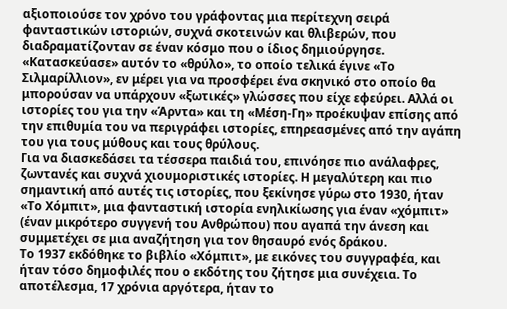αξιοποιούσε τον χρόνο του γράφοντας μια περίτεχνη σειρά φανταστικών ιστοριών, συχνά σκοτεινών και θλιβερών, που διαδραματίζονταν σε έναν κόσμο που ο ίδιος δημιούργησε.
«Κατασκεύασε» αυτόν το «θρύλο», το οποίο τελικά έγινε «Το Σιλμαρίλλιον», εν μέρει για να προσφέρει ένα σκηνικό στο οποίο θα μπορούσαν να υπάρχουν «ξωτικές» γλώσσες που είχε εφεύρει. Αλλά οι ιστορίες του για την «Άρντα» και τη «Μέση-Γη» προέκυψαν επίσης από την επιθυμία του να περιγράφει ιστορίες, επηρεασμένες από την αγάπη του για τους μύθους και τους θρύλους.
Για να διασκεδάσει τα τέσσερα παιδιά του, επινόησε πιο ανάλαφρες, ζωντανές και συχνά χιουμοριστικές ιστορίες. Η μεγαλύτερη και πιο σημαντική από αυτές τις ιστορίες, που ξεκίνησε γύρω στο 1930, ήταν «Το Χόμπιτ», μια φανταστική ιστορία ενηλικίωσης για έναν «χόμπιτ» (έναν μικρότερο συγγενή του Ανθρώπου) που αγαπά την άνεση και συμμετέχει σε μια αναζήτηση για τον θησαυρό ενός δράκου.
Το 1937 εκδόθηκε το βιβλίο «Χόμπιτ», με εικόνες του συγγραφέα, και ήταν τόσο δημοφιλές που ο εκδότης του ζήτησε μια συνέχεια. Το αποτέλεσμα, 17 χρόνια αργότερα, ήταν το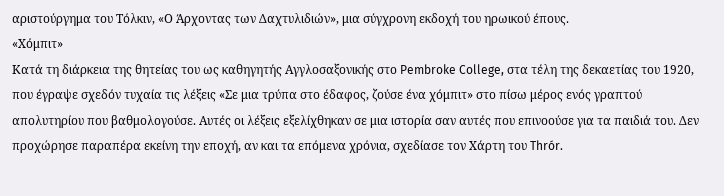αριστούργημα του Τόλκιν, «Ο Άρχοντας των Δαχτυλιδιών», μια σύγχρονη εκδοχή του ηρωικού έπους.
«Χόμπιτ»
Κατά τη διάρκεια της θητείας του ως καθηγητής Αγγλοσαξονικής στο Pembroke College, στα τέλη της δεκαετίας του 1920, που έγραψε σχεδόν τυχαία τις λέξεις «Σε μια τρύπα στο έδαφος, ζούσε ένα χόμπιτ» στο πίσω μέρος ενός γραπτού απολυτηρίου που βαθμολογούσε. Αυτές οι λέξεις εξελίχθηκαν σε μια ιστορία σαν αυτές που επινοούσε για τα παιδιά του. Δεν προχώρησε παραπέρα εκείνη την εποχή, αν και τα επόμενα χρόνια, σχεδίασε τον Χάρτη του Thrór.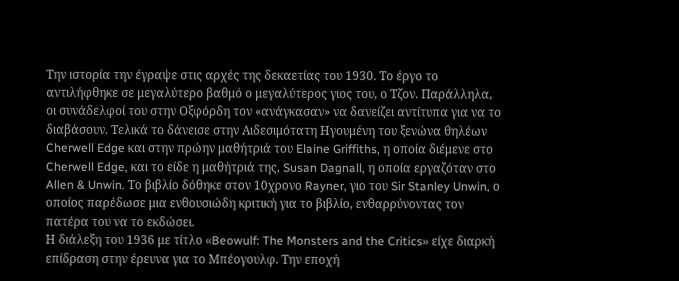Την ιστορία την έγραψε στις αρχές της δεκαετίας του 1930. Το έργο το αντιλήφθηκε σε μεγαλύτερο βαθμό ο μεγαλύτερος γιος του, ο Τζον. Παράλληλα, οι συνάδελφοί του στην Οξφόρδη τον «ανάγκασαν» να δανείζει αντίτυπα για να το διαβάσουν. Τελικά το δάνεισε στην Αιδεσιμότατη Ηγουμένη του ξενώνα θηλέων Cherwell Edge και στην πρώην μαθήτριά του Elaine Griffiths, η οποία διέμενε στο Cherwell Edge, και το είδε η μαθήτριά της, Susan Dagnall, η οποία εργαζόταν στο Allen & Unwin. Το βιβλίο δόθηκε στον 10χρονο Rayner, γιο του Sir Stanley Unwin, ο οποίος παρέδωσε μια ενθουσιώδη κριτική για το βιβλίο, ενθαρρύνοντας τον πατέρα του να το εκδώσει.
Η διάλεξη του 1936 με τίτλο «Beowulf: The Monsters and the Critics» είχε διαρκή επίδραση στην έρευνα για το Μπέογουλφ. Την εποχή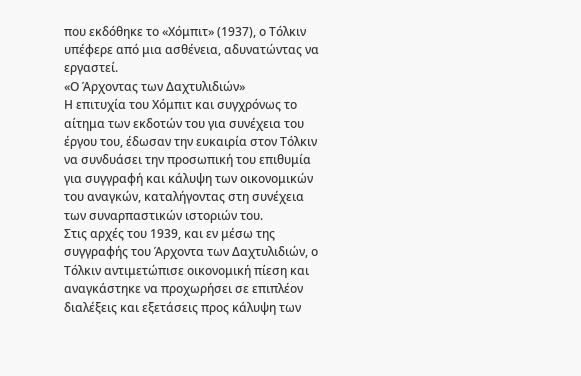που εκδόθηκε το «Χόμπιτ» (1937), ο Τόλκιν υπέφερε από μια ασθένεια, αδυνατώντας να εργαστεί.
«Ο Άρχοντας των Δαχτυλιδιών»
Η επιτυχία του Χόμπιτ και συγχρόνως το αίτημα των εκδοτών του για συνέχεια του έργου του, έδωσαν την ευκαιρία στον Τόλκιν να συνδυάσει την προσωπική του επιθυμία για συγγραφή και κάλυψη των οικονομικών του αναγκών, καταλήγοντας στη συνέχεια των συναρπαστικών ιστοριών του.
Στις αρχές του 1939, και εν μέσω της συγγραφής του Άρχοντα των Δαχτυλιδιών, ο Τόλκιν αντιμετώπισε οικονομική πίεση και αναγκάστηκε να προχωρήσει σε επιπλέον διαλέξεις και εξετάσεις προς κάλυψη των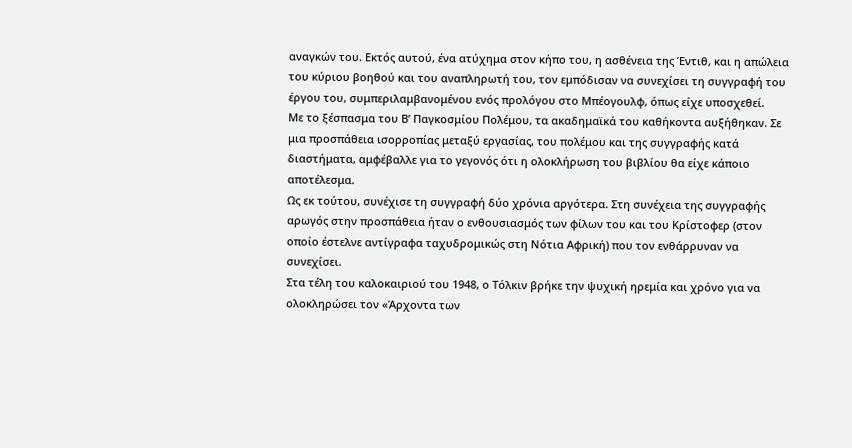αναγκών του. Εκτός αυτού, ένα ατύχημα στον κήπο του, η ασθένεια της Έντιθ, και η απώλεια του κύριου βοηθού και του αναπληρωτή του, τον εμπόδισαν να συνεχίσει τη συγγραφή του έργου του, συμπεριλαμβανομένου ενός προλόγου στο Μπέογουλφ, όπως είχε υποσχεθεί.
Με το ξέσπασμα του Β’ Παγκοσμίου Πολέμου, τα ακαδημαϊκά του καθήκοντα αυξήθηκαν. Σε μια προσπάθεια ισορροπίας μεταξύ εργασίας, του πολέμου και της συγγραφής κατά διαστήματα, αμφέβαλλε για το γεγονός ότι η ολοκλήρωση του βιβλίου θα είχε κάποιο αποτέλεσμα.
Ως εκ τούτου, συνέχισε τη συγγραφή δύο χρόνια αργότερα. Στη συνέχεια της συγγραφής αρωγός στην προσπάθεια ήταν ο ενθουσιασμός των φίλων του και του Κρίστοφερ (στον οποίο έστελνε αντίγραφα ταχυδρομικώς στη Νότια Αφρική) που τον ενθάρρυναν να συνεχίσει.
Στα τέλη του καλοκαιριού του 1948, ο Τόλκιν βρήκε την ψυχική ηρεμία και χρόνο για να ολοκληρώσει τον «Άρχοντα των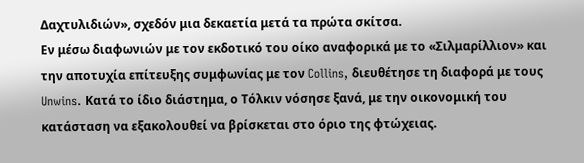Δαχτυλιδιών», σχεδόν μια δεκαετία μετά τα πρώτα σκίτσα.
Εν μέσω διαφωνιών με τον εκδοτικό του οίκο αναφορικά με το «Σιλμαρίλλιον» και την αποτυχία επίτευξης συμφωνίας με τον Collins, διευθέτησε τη διαφορά με τους Unwins. Κατά το ίδιο διάστημα, ο Τόλκιν νόσησε ξανά, με την οικονομική του κατάσταση να εξακολουθεί να βρίσκεται στο όριο της φτώχειας.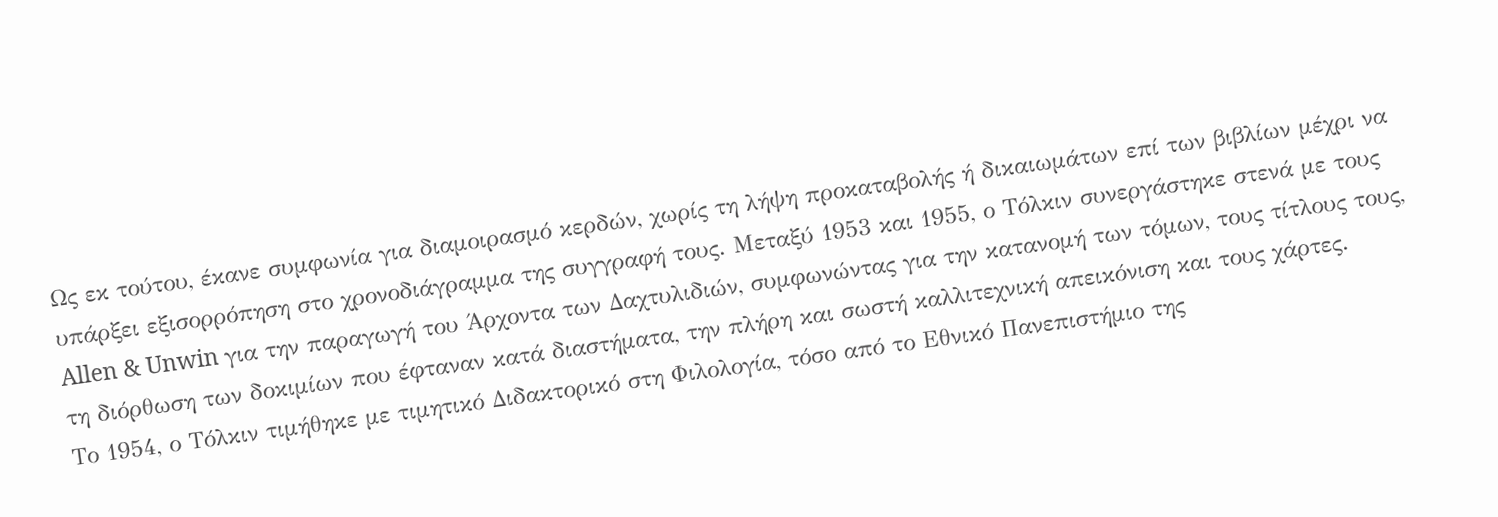Ως εκ τούτου, έκανε συμφωνία για διαμοιρασμό κερδών, χωρίς τη λήψη προκαταβολής ή δικαιωμάτων επί των βιβλίων μέχρι να υπάρξει εξισορρόπηση στο χρονοδιάγραμμα της συγγραφή τους. Μεταξύ 1953 και 1955, ο Τόλκιν συνεργάστηκε στενά με τους Allen & Unwin για την παραγωγή του Άρχοντα των Δαχτυλιδιών, συμφωνώντας για την κατανομή των τόμων, τους τίτλους τους, τη διόρθωση των δοκιμίων που έφταναν κατά διαστήματα, την πλήρη και σωστή καλλιτεχνική απεικόνιση και τους χάρτες.
Το 1954, ο Τόλκιν τιμήθηκε με τιμητικό Διδακτορικό στη Φιλολογία, τόσο από το Εθνικό Πανεπιστήμιο της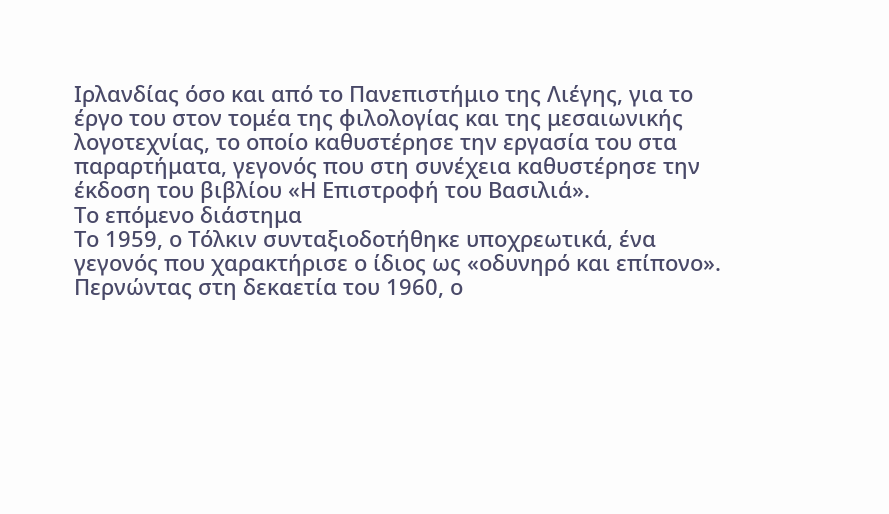Ιρλανδίας όσο και από το Πανεπιστήμιο της Λιέγης, για το έργο του στον τομέα της φιλολογίας και της μεσαιωνικής λογοτεχνίας, το οποίο καθυστέρησε την εργασία του στα παραρτήματα, γεγονός που στη συνέχεια καθυστέρησε την έκδοση του βιβλίου «Η Επιστροφή του Βασιλιά».
Το επόμενο διάστημα
Το 1959, ο Τόλκιν συνταξιοδοτήθηκε υποχρεωτικά, ένα γεγονός που χαρακτήρισε ο ίδιος ως «οδυνηρό και επίπονο». Περνώντας στη δεκαετία του 1960, ο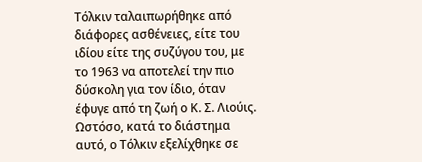Τόλκιν ταλαιπωρήθηκε από διάφορες ασθένειες, είτε του ιδίου είτε της συζύγου του, με το 1963 να αποτελεί την πιο δύσκολη για τον ίδιο, όταν έφυγε από τη ζωή ο Κ. Σ. Λιούις.
Ωστόσο, κατά το διάστημα αυτό, ο Τόλκιν εξελίχθηκε σε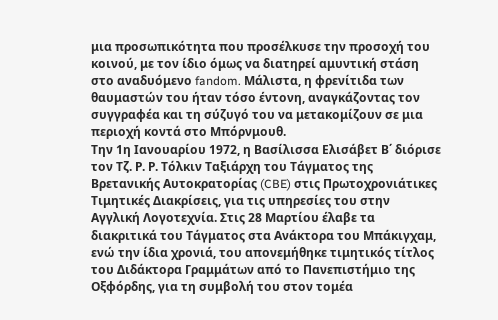μια προσωπικότητα που προσέλκυσε την προσοχή του κοινού, με τον ίδιο όμως να διατηρεί αμυντική στάση στο αναδυόμενο fandom. Μάλιστα, η φρενίτιδα των θαυμαστών του ήταν τόσο έντονη, αναγκάζοντας τον συγγραφέα και τη σύζυγό του να μετακομίζουν σε μια περιοχή κοντά στο Μπόρνμουθ.
Την 1η Ιανουαρίου 1972, η Βασίλισσα Ελισάβετ Β΄ διόρισε τον Τζ. Ρ. Ρ. Τόλκιν Ταξιάρχη του Τάγματος της Βρετανικής Αυτοκρατορίας (CBE) στις Πρωτοχρονιάτικες Τιμητικές Διακρίσεις, για τις υπηρεσίες του στην Αγγλική Λογοτεχνία. Στις 28 Μαρτίου έλαβε τα διακριτικά του Τάγματος στα Ανάκτορα του Μπάκιγχαμ, ενώ την ίδια χρονιά, του απονεμήθηκε τιμητικός τίτλος του Διδάκτορα Γραμμάτων από το Πανεπιστήμιο της Οξφόρδης, για τη συμβολή του στον τομέα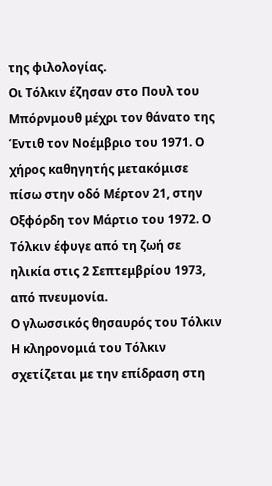της φιλολογίας.
Οι Τόλκιν έζησαν στο Πουλ του Μπόρνμουθ μέχρι τον θάνατο της Έντιθ τον Νοέμβριο του 1971. Ο χήρος καθηγητής μετακόμισε πίσω στην οδό Μέρτον 21, στην Οξφόρδη τον Μάρτιο του 1972. Ο Τόλκιν έφυγε από τη ζωή σε ηλικία στις 2 Σεπτεμβρίου 1973, από πνευμονία.
Ο γλωσσικός θησαυρός του Τόλκιν
Η κληρονομιά του Τόλκιν σχετίζεται με την επίδραση στη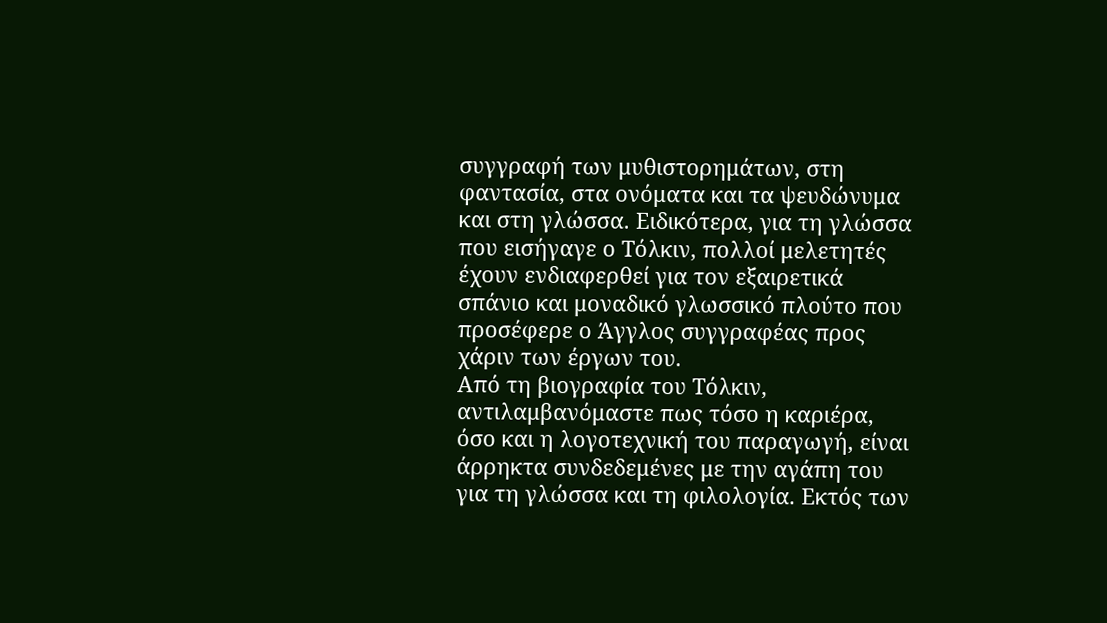συγγραφή των μυθιστορημάτων, στη φαντασία, στα ονόματα και τα ψευδώνυμα και στη γλώσσα. Ειδικότερα, για τη γλώσσα που εισήγαγε ο Τόλκιν, πολλοί μελετητές έχουν ενδιαφερθεί για τον εξαιρετικά σπάνιο και μοναδικό γλωσσικό πλούτο που προσέφερε ο Άγγλος συγγραφέας προς χάριν των έργων του.
Από τη βιογραφία του Τόλκιν, αντιλαμβανόμαστε πως τόσο η καριέρα, όσο και η λογοτεχνική του παραγωγή, είναι άρρηκτα συνδεδεμένες με την αγάπη του για τη γλώσσα και τη φιλολογία. Εκτός των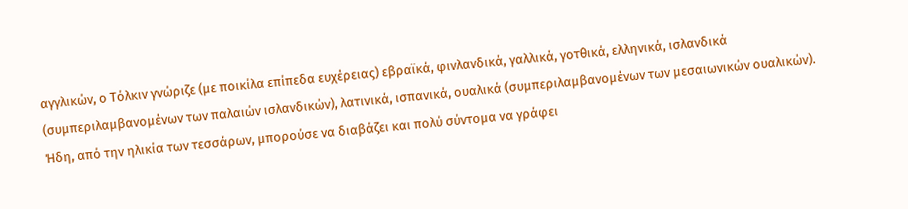αγγλικών, ο Τόλκιν γνώριζε (με ποικίλα επίπεδα ευχέρειας) εβραϊκά, φινλανδικά, γαλλικά, γοτθικά, ελληνικά, ισλανδικά (συμπεριλαμβανομένων των παλαιών ισλανδικών), λατινικά, ισπανικά, ουαλικά (συμπεριλαμβανομένων των μεσαιωνικών ουαλικών).
Ήδη, από την ηλικία των τεσσάρων, μπορούσε να διαβάζει και πολύ σύντομα να γράφει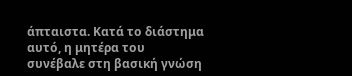άπταιστα. Κατά το διάστημα αυτό, η μητέρα του συνέβαλε στη βασική γνώση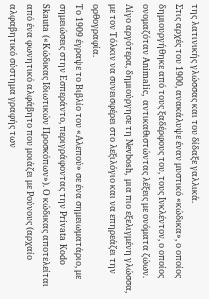της λατινικής γλώσσας και του δίδαξε γαλλικά.
Στις αρχές του 1900, ανακάλυψε έναν μυστικό «κώδικα», ο οποίος δημιουργήθηκε από τους ξαδέρφους του, τους Ινκλέντον, ο οποίος ονομαζόταν Animalic, αντικαθιστώντας λέξεις με ονόματα ζώων. Λίγο αργότερα, δημιούργησε τη Nevbosh, μια πιο εξελιγμένη γλώσσα, με τον Τόλκιν να συνεισφέρει στο λεξιλόγιο και να επηρεάζει την ορθογραφία.
Το 1909 έγραψε το Βιβλίο του «Αλεπού» σε ένα σημειωματάριο, με σημειώσεις στην Εσπεράντο, περιγράφοντας την Privata Kodo Skauta («Κώδικας Ιδιωτικών Προσκόπων»). Ο κώδικας αποτελείται από ένα φωνητικό αλφάβητο που μοιάζει με Ρούνους (αρχαίο αλφαβητικό σύστημα γραφής των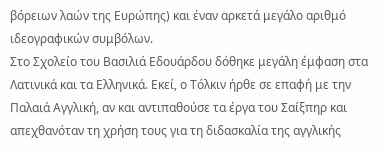βόρειων λαών της Ευρώπης) και έναν αρκετά μεγάλο αριθμό ιδεογραφικών συμβόλων.
Στο Σχολείο του Βασιλιά Εδουάρδου δόθηκε μεγάλη έμφαση στα Λατινικά και τα Ελληνικά. Εκεί, ο Τόλκιν ήρθε σε επαφή με την Παλαιά Αγγλική, αν και αντιπαθούσε τα έργα του Σαίξπηρ και απεχθανόταν τη χρήση τους για τη διδασκαλία της αγγλικής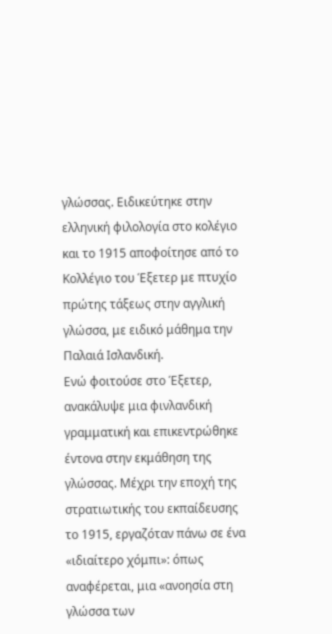γλώσσας. Ειδικεύτηκε στην ελληνική φιλολογία στο κολέγιο και το 1915 αποφοίτησε από το Κολλέγιο του Έξετερ με πτυχίο πρώτης τάξεως στην αγγλική γλώσσα, με ειδικό μάθημα την Παλαιά Ισλανδική.
Ενώ φοιτούσε στο Έξετερ, ανακάλυψε μια φινλανδική γραμματική και επικεντρώθηκε έντονα στην εκμάθηση της γλώσσας. Μέχρι την εποχή της στρατιωτικής του εκπαίδευσης το 1915, εργαζόταν πάνω σε ένα «ιδιαίτερο χόμπι»: όπως αναφέρεται, μια «ανοησία στη γλώσσα των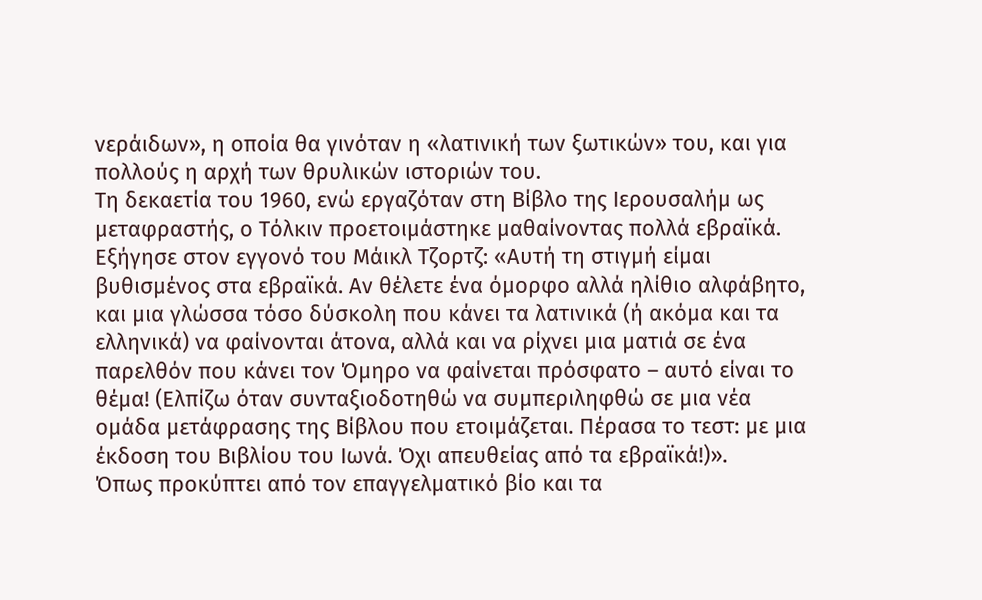νεράιδων», η οποία θα γινόταν η «λατινική των ξωτικών» του, και για πολλούς η αρχή των θρυλικών ιστοριών του.
Τη δεκαετία του 1960, ενώ εργαζόταν στη Βίβλο της Ιερουσαλήμ ως μεταφραστής, ο Τόλκιν προετοιμάστηκε μαθαίνοντας πολλά εβραϊκά. Εξήγησε στον εγγονό του Μάικλ Τζορτζ: «Αυτή τη στιγμή είμαι βυθισμένος στα εβραϊκά. Αν θέλετε ένα όμορφο αλλά ηλίθιο αλφάβητο, και μια γλώσσα τόσο δύσκολη που κάνει τα λατινικά (ή ακόμα και τα ελληνικά) να φαίνονται άτονα, αλλά και να ρίχνει μια ματιά σε ένα παρελθόν που κάνει τον Όμηρο να φαίνεται πρόσφατο – αυτό είναι το θέμα! (Ελπίζω όταν συνταξιοδοτηθώ να συμπεριληφθώ σε μια νέα ομάδα μετάφρασης της Βίβλου που ετοιμάζεται. Πέρασα το τεστ: με μια έκδοση του Βιβλίου του Ιωνά. Όχι απευθείας από τα εβραϊκά!)».
Όπως προκύπτει από τον επαγγελματικό βίο και τα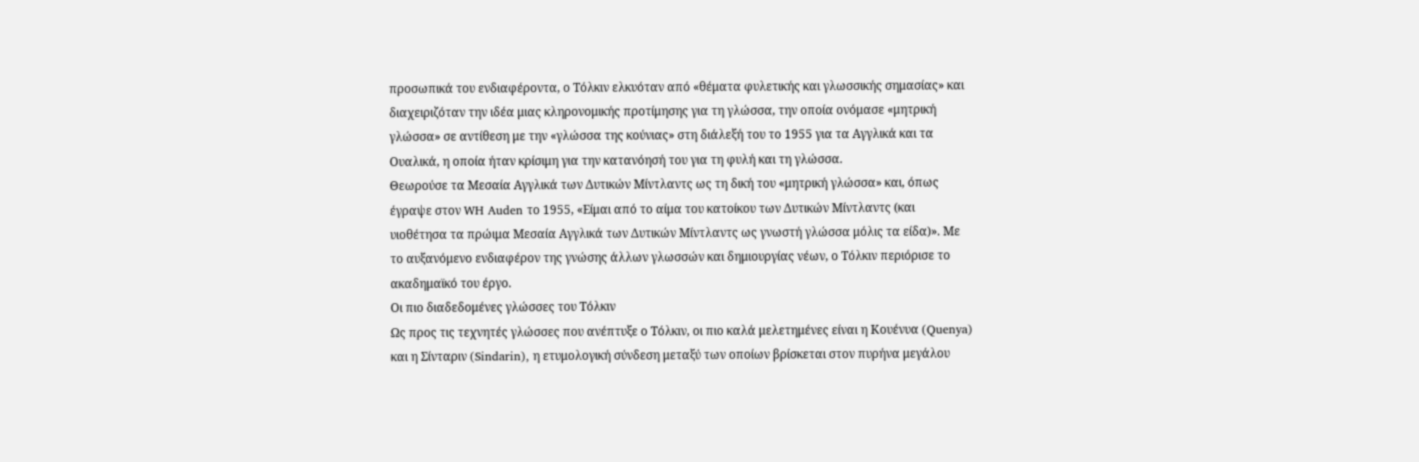προσωπικά του ενδιαφέροντα, ο Τόλκιν ελκυόταν από «θέματα φυλετικής και γλωσσικής σημασίας» και διαχειριζόταν την ιδέα μιας κληρονομικής προτίμησης για τη γλώσσα, την οποία ονόμασε «μητρική γλώσσα» σε αντίθεση με την «γλώσσα της κούνιας» στη διάλεξή του το 1955 για τα Αγγλικά και τα Ουαλικά, η οποία ήταν κρίσιμη για την κατανόησή του για τη φυλή και τη γλώσσα.
Θεωρούσε τα Μεσαία Αγγλικά των Δυτικών Μίντλαντς ως τη δική του «μητρική γλώσσα» και, όπως έγραψε στον WH Auden το 1955, «Είμαι από το αίμα του κατοίκου των Δυτικών Μίντλαντς (και υιοθέτησα τα πρώιμα Μεσαία Αγγλικά των Δυτικών Μίντλαντς ως γνωστή γλώσσα μόλις τα είδα)». Με το αυξανόμενο ενδιαφέρον της γνώσης άλλων γλωσσών και δημιουργίας νέων, ο Τόλκιν περιόρισε το ακαδημαϊκό του έργο.
Οι πιο διαδεδομένες γλώσσες του Τόλκιν
Ως προς τις τεχνητές γλώσσες που ανέπτυξε ο Τόλκιν, οι πιο καλά μελετημένες είναι η Κουένυα (Quenya) και η Σίνταριν (Sindarin), η ετυμολογική σύνδεση μεταξύ των οποίων βρίσκεται στον πυρήνα μεγάλου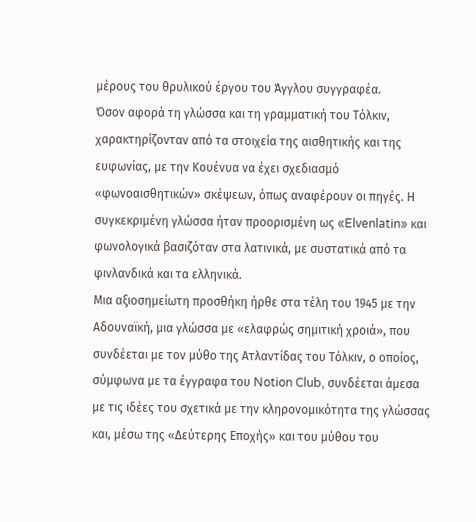μέρους του θρυλικού έργου του Άγγλου συγγραφέα.
Όσον αφορά τη γλώσσα και τη γραμματική του Τόλκιν, χαρακτηρίζονταν από τα στοιχεία της αισθητικής και της ευφωνίας, με την Κουένυα να έχει σχεδιασμό «φωνοαισθητικών» σκέψεων, όπως αναφέρουν οι πηγές. Η συγκεκριμένη γλώσσα ήταν προορισμένη ως «Elvenlatin» και φωνολογικά βασιζόταν στα λατινικά, με συστατικά από τα φινλανδικά και τα ελληνικά.
Μια αξιοσημείωτη προσθήκη ήρθε στα τέλη του 1945 με την Αδουναϊκή, μια γλώσσα με «ελαφρώς σημιτική χροιά», που συνδέεται με τον μύθο της Ατλαντίδας του Τόλκιν, ο οποίος, σύμφωνα με τα έγγραφα του Notion Club, συνδέεται άμεσα με τις ιδέες του σχετικά με την κληρονομικότητα της γλώσσας και, μέσω της «Δεύτερης Εποχής» και του μύθου του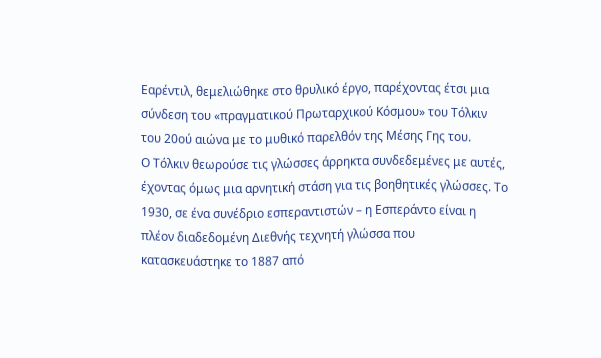Εαρέντιλ, θεμελιώθηκε στο θρυλικό έργο, παρέχοντας έτσι μια σύνδεση του «πραγματικού Πρωταρχικού Κόσμου» του Τόλκιν του 20ού αιώνα με το μυθικό παρελθόν της Μέσης Γης του.
Ο Τόλκιν θεωρούσε τις γλώσσες άρρηκτα συνδεδεμένες με αυτές, έχοντας όμως μια αρνητική στάση για τις βοηθητικές γλώσσες. Το 1930, σε ένα συνέδριο εσπεραντιστών – η Εσπεράντο είναι η πλέον διαδεδομένη Διεθνής τεχνητή γλώσσα που κατασκευάστηκε το 1887 από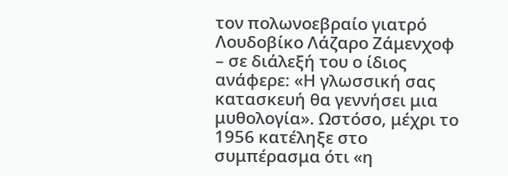τον πολωνοεβραίο γιατρό Λουδοβίκο Λάζαρο Ζάμενχοφ – σε διάλεξή του ο ίδιος ανάφερε: «Η γλωσσική σας κατασκευή θα γεννήσει μια μυθολογία». Ωστόσο, μέχρι το 1956 κατέληξε στο συμπέρασμα ότι «η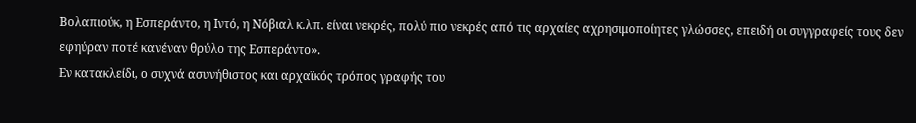Βολαπιούκ, η Εσπεράντο, η Ιντό, η Νόβιαλ κ.λπ. είναι νεκρές, πολύ πιο νεκρές από τις αρχαίες αχρησιμοποίητες γλώσσες, επειδή οι συγγραφείς τους δεν εφηύραν ποτέ κανέναν θρύλο της Εσπεράντο».
Εν κατακλείδι, ο συχνά ασυνήθιστος και αρχαϊκός τρόπος γραφής του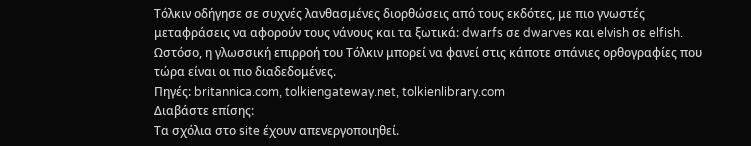Τόλκιν οδήγησε σε συχνές λανθασμένες διορθώσεις από τους εκδότες, με πιο γνωστές μεταφράσεις να αφορούν τους νάνους και τα ξωτικά: dwarfs σε dwarves και elvish σε elfish. Ωστόσο, η γλωσσική επιρροή του Τόλκιν μπορεί να φανεί στις κάποτε σπάνιες ορθογραφίες που τώρα είναι οι πιο διαδεδομένες.
Πηγές: britannica.com, tolkiengateway.net, tolkienlibrary.com
Διαβάστε επίσης:
Tα σχόλια στο site έχουν απενεργοποιηθεί.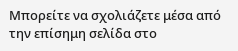Μπορείτε να σχολιάζετε μέσα από την επίσημη σελίδα στο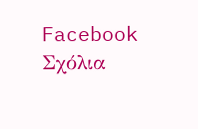Facebook
Σχόλια